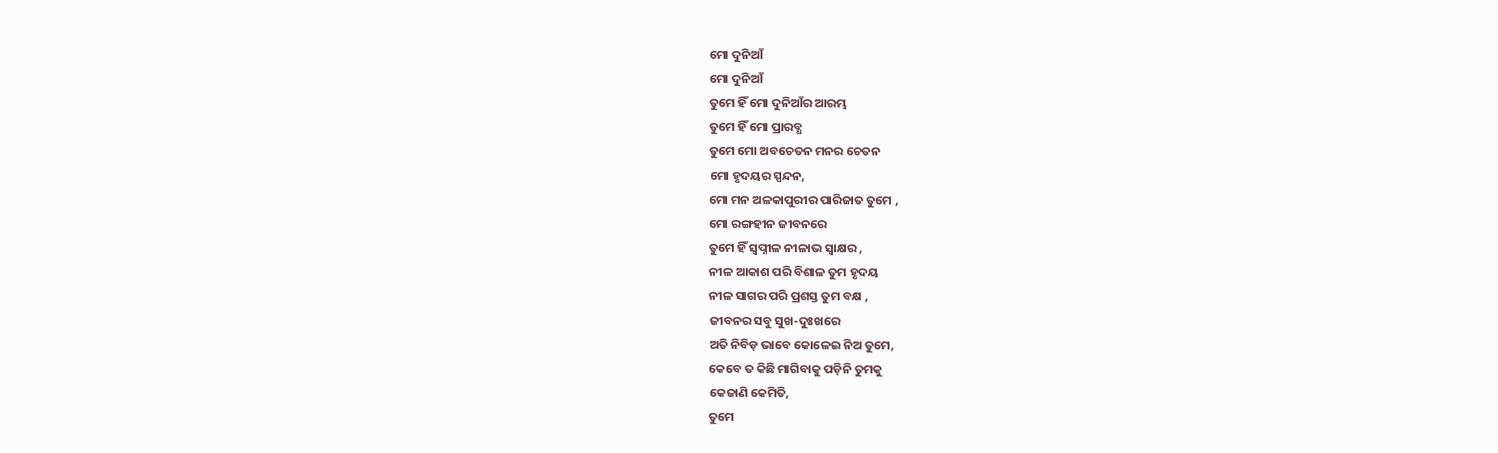ମୋ ଦୁନିଆଁ
ମୋ ଦୁନିଆଁ
ତୁମେ ହିଁ ମୋ ଦୁନିଆଁର ଆରମ୍ଭ
ତୁମେ ହିଁ ମୋ ପ୍ରାରବ୍ଧ
ତୁମେ ମୋ ଅବଚେତନ ମନର ଚେତନ
ମୋ ହୃଦୟର ସ୍ପନ୍ଦନ,
ମୋ ମନ ଅଳକାପୁରୀର ପାରିଜାତ ତୁମେ ,
ମୋ ରଙ୍ଗହୀନ ଜୀବନରେ
ତୁମେ ହିଁ ସ୍ଵପ୍ନୀଳ ନୀଳାଭ ସ୍ଵାକ୍ଷର ,
ନୀଳ ଆକାଶ ପରି ବିଶାଳ ତୁମ ହୃଦୟ
ନୀଳ ସାଗର ପରି ପ୍ରଶସ୍ତ ତୁମ ବକ୍ଷ ,
ଜୀବନର ସବୁ ସୁଖ-ଦୁଃଖରେ
ଅତି ନିବିଡ଼ ଭାବେ କୋଳେଇ ନିଅ ତୁମେ,
କେବେ ତ କିଛି ମାଗିବାକୁ ପଡ଼ିନି ତୁମକୁ
କେଜାଣି କେମିତି,
ତୁମେ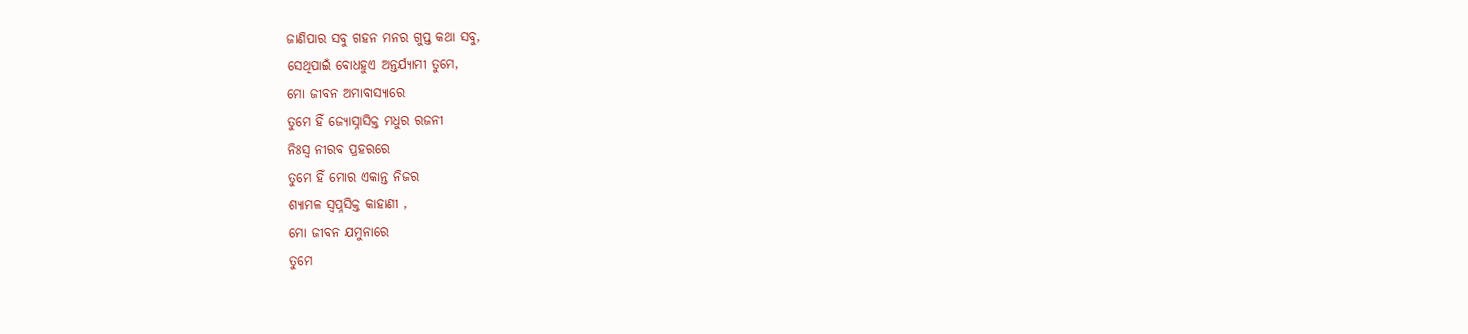ଜାଣିପାର ସବୁ ଗହନ ମନର ଗୁପ୍ତ କଥା ସବୁ,
ସେଥିପାଇଁ ବୋଧହୁଏ ଅନ୍ତର୍ଯ୍ୟାମୀ ତୁମେ,
ମୋ ଜୀବନ ଅମାବାସ୍ୟାରେ
ତୁମେ ହିଁ ଜ୍ୟୋସ୍ନାସିକ୍ତ ମଧୁର ରଜନୀ
ନିଃସ୍ଵ ନୀରବ ପ୍ରହରରେ
ତୁମେ ହିଁ ମୋର ଏକାନ୍ତ ନିଜର
ଶ୍ୟାମଳ ସ୍ଵପ୍ନସିକ୍ତ କାହାଣୀ ,
ମୋ ଜୀବନ ଯମୁନାରେ
ତୁମେ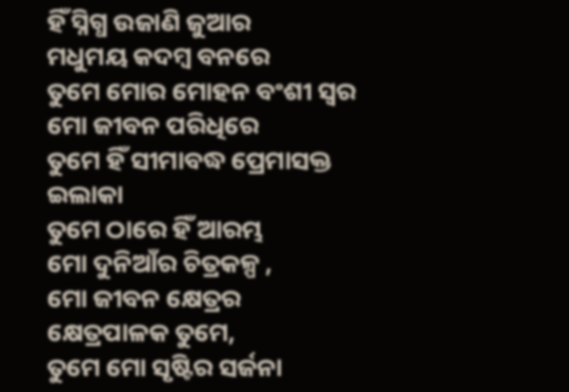ହିଁ ସ୍ନିଗ୍ଧ ଉଜାଣି ଜୁଆର
ମଧୁମୟ କଦମ୍ବ ବନରେ
ତୁମେ ମୋର ମୋହନ ବଂଶୀ ସ୍ବର
ମୋ ଜୀବନ ପରିଧିରେ
ତୁମେ ହିଁ ସୀମାବଦ୍ଧ ପ୍ରେମାସକ୍ତ ଇଲାକା
ତୁମେ ଠାରେ ହିଁ ଆରମ୍ଭ
ମୋ ଦୁନିଆଁର ଚିତ୍ରକଳ୍ପ ,
ମୋ ଜୀବନ କ୍ଷେତ୍ରର କ୍ଷେତ୍ରପାଳକ ତୁମେ,
ତୁମେ ମୋ ସୃଷ୍ଟିର ସର୍ଜନା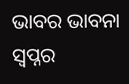ଭାବର ଭାବନା
ସ୍ଵପ୍ନର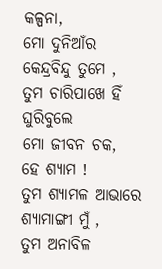କଳ୍ପନା,
ମୋ ଦୁନିଆଁର କେନ୍ଦ୍ରବିନ୍ଦୁ ତୁମେ ,
ତୁମ ଚାରିପାଖେ ହିଁ ଘୁରିବୁଲେ
ମୋ ଜୀବନ ଚକ,
ହେ ଶ୍ୟାମ !
ତୁମ ଶ୍ୟାମଳ ଆଭାରେ ଶ୍ୟାମାଙ୍ଗୀ ମୁଁ ,
ତୁମ ଅନାବିଳ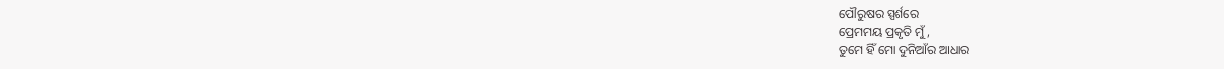ପୌରୁଷର ସ୍ପର୍ଶରେ
ପ୍ରେମମୟ ପ୍ରକୃତି ମୁଁ ,
ତୁମେ ହିଁ ମୋ ଦୁନିଆଁର ଆଧାର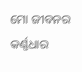ମୋ ଜୀବନର କର୍ଣ୍ଣଧାର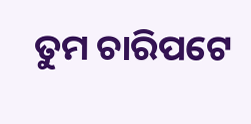ତୁମ ଚାରିପଟେ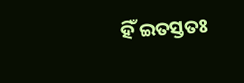ହିଁ ଇତସ୍ତତଃ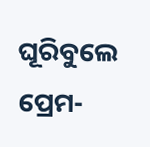ଘୂରିବୁଲେ
ପ୍ରେମ-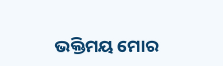ଭକ୍ତିମୟ ମୋର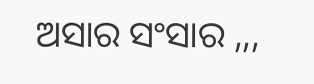ଅସାର ସଂସାର ,,,